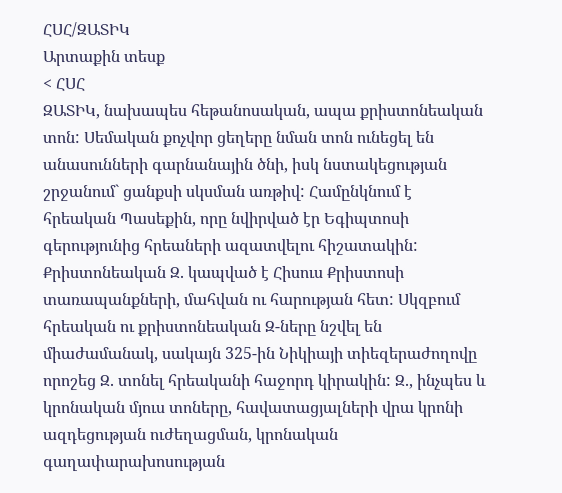ՀՍՀ/ԶԱՏԻԿ
Արտաքին տեսք
< ՀՍՀ
ԶԱՏԻԿ, նախապես հեթանոսական, ապա քրիստոնեական տոն: Սեմական քոչվոր ցեղերը նման տոն ունեցել են անասունների գարնանային ծնի, իսկ նստակեցության շրջանում` ցանքսի սկսման առթիվ: Համընկնում է հրեական Պասեքին, որը նվիրված էր Եգիպտոսի գերությունից հրեաների ազատվելու հիշատակին: Քրիստոնեական Զ. կապված է Հիսուս Քրիստոսի տառապանքների, մահվան ու հարության հետ: Սկզբում հրեական ու քրիստոնեական Զ-ները նշվել են միաժամանակ, սակայն 325-ին Նիկիայի տիեզերաժողովը որոշեց Զ. տոնել հրեականի հաջորդ կիրակին: Զ., ինչպես և կրոնական մյուս տոները, հավատացյալների վրա կրոնի ազդեցության ուժեղացման, կրոնական գաղափարախոսության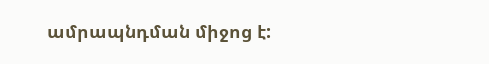ամրապնդման միջոց է: